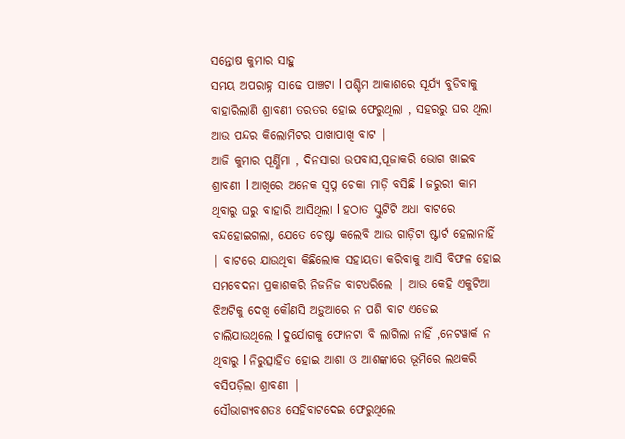ସନ୍ତୋଷ କୁମାର ସାହୁ
ସମୟ ଅପରାହ୍ନ ସାଢେ ପାଞ୍ଚଟା l ପଶ୍ଚିମ ଆକାଶରେ ସୂର୍ଯ୍ୟ ବୁଡିବାକୁ ବାହାରିଲାଣି ଶ୍ରାବଣୀ ତରତର ହୋଇ ଫେରୁଥିଲା , ସହରରୁ ଘର ଥିଲା ଆଉ ପନ୍ଦର କିଲୋମିଟର ପାଖାପାଖି ବାଟ |
ଆଜି କୁମାର ପୂର୍ଣ୍ଣିମା , ଦିନସାରା ଉପବାସ,ପୂଜାକରି ଭୋଗ ଖାଇବ ଶ୍ରାବଣୀ l ଆଖିରେ ଅନେକ ସ୍ବପ୍ନ ଚେକା ମାଡ଼ି ବସିଛି l ଜରୁରୀ କାମ ଥିବାରୁ ଘରୁ ବାହାରି ଆସିଥିଲା l ହଠାତ ସ୍କୁଟିଟି ଅଧା ବାଟରେ ବନ୍ଦହୋଇଗଲା, ଯେତେ ଚେଷ୍ଟା କଲେବି ଆଉ ଗାଡ଼ିଟା ଷ୍ଟାର୍ଟ ହେଲାନାହିଁ | ବାଟରେ ଯାଉଥିବା କିଛିଲୋକ ସହାୟତା କରିବାକୁ ଆସି ବିଫଳ ହୋଇ ସମବେଦନା ପ୍ରକାଶକରି ନିଜନିଜ ବାଟଧରିଲେ | ଆଉ କେହି ଏକୁଟିଆ ଝିଅଟିକୁ ଦେଖି କୌଣସି ଅଡ଼ୁଆରେ ନ ପଶି ବାଟ ଏଡେଇ ଚାଲିଯାଉଥିଲେ l ଦୁର୍ଯୋଗକୁ ଫୋନଟା ବି ଲାଗିଲା ନାହିଁ ,ନେଟୱାର୍କ ନ ଥିବାରୁ l ନିରୁତ୍ସାହିତ ହୋଇ ଆଶା ଓ ଆଶଙ୍କାରେ ଭୂମିରେ ଲଥକରି ବସିପଡ଼ିଲା ଶ୍ରାବଣୀ |
ସୌଭାଗ୍ୟବଶତଃ ସେହିବାଟଦେଇ ଫେରୁଥିଲେ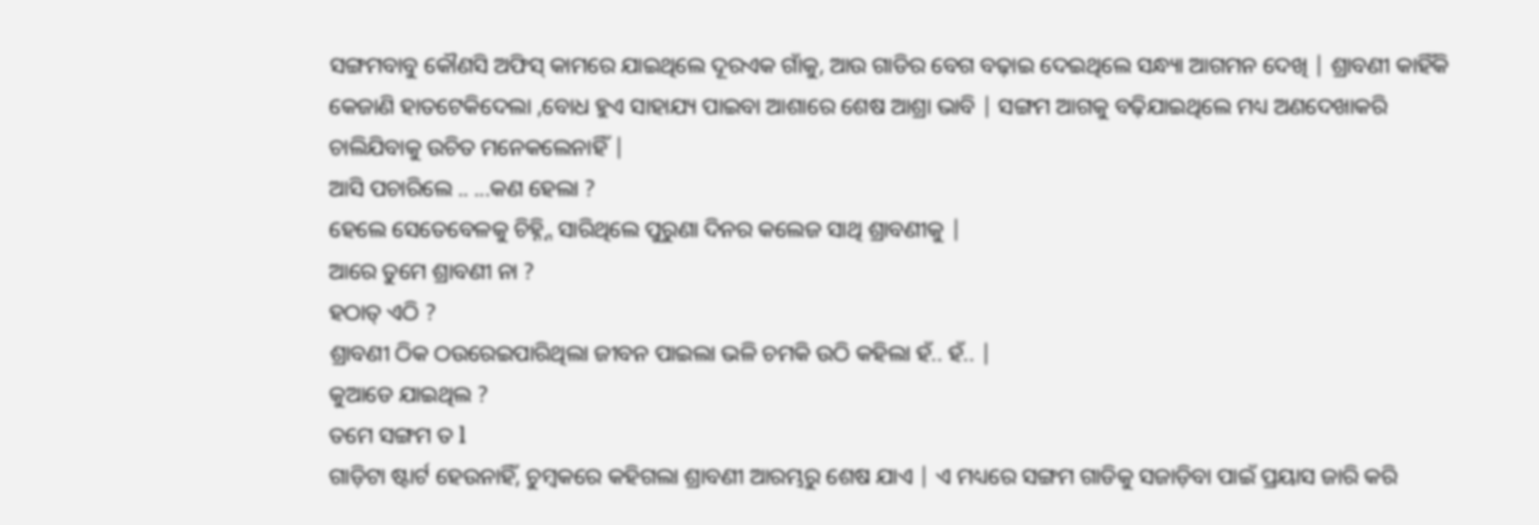ସଙ୍ଗମବାବୁ କୌଣସି ଅଫିସ୍ କାମରେ ଯାଇଥିଲେ ଦୂରଏକ ଗାଁକୁ, ଆଉ ଗାଡିର ବେଗ ବଢ଼ାଇ ଦେଇଥିଲେ ସନ୍ଧ୍ୟା ଆଗମନ ଦେଖି | ଶ୍ରାବଣୀ କାହିଁକି କେଜାଣି ହାତଟେକିଦେଲା ,ବୋଧ ହୁଏ ସାହାଯ୍ୟ ପାଇବା ଆଶାରେ ଶେଷ ଆଶ୍ରା ଭାବି | ସଙ୍ଗମ ଆଗକୁ ବଢ଼ିଯାଇଥିଲେ ମଧ୍ୟ ଅଣଦେଖାକରି ଚାଲିଯିବାକୁ ଉଚିତ ମନେକଲେନାହିଁ |
ଆସି ପଚାରିଲେ .. ...କଣ ହେଲା ?
ହେଲେ ସେତେବେଳକୁ ଚିହ୍ନ୍ନି ସାରିଥିଲେ ପୁରୁଣା ଦିନର କଲେଜ ସାଥି ଶ୍ରାବଣୀକୁ |
ଆରେ ତୁମେ ଶ୍ରାବଣୀ ନା ?
ହଠାତ୍ ଏଠି ?
ଶ୍ରାବଣୀ ଠିକ ଠଉରେଇପାରିଥିଲା ଜୀବନ ପାଇଲା ଭଳି ଚମକି ଉଠି କହିଲା ହଁ.. ହଁ.. |
କୁଆଡେ ଯାଇଥିଲ ?
ତମେ ସଙ୍ଗମ ତ l
ଗାଡ଼ିଟା ଷ୍ଟାର୍ଟ ହେଉନାହିଁ, ଚୁମ୍ବକରେ କହିଗଲା ଶ୍ରାବଣୀ ଆରମ୍ଭରୁ ଶେଷ ଯାଏ | ଏ ମଧ୍ୟରେ ସଙ୍ଗମ ଗାଡିକୁ ସଜାଡ଼ିବା ପାଇଁ ପ୍ରୟାସ ଜାରି କରି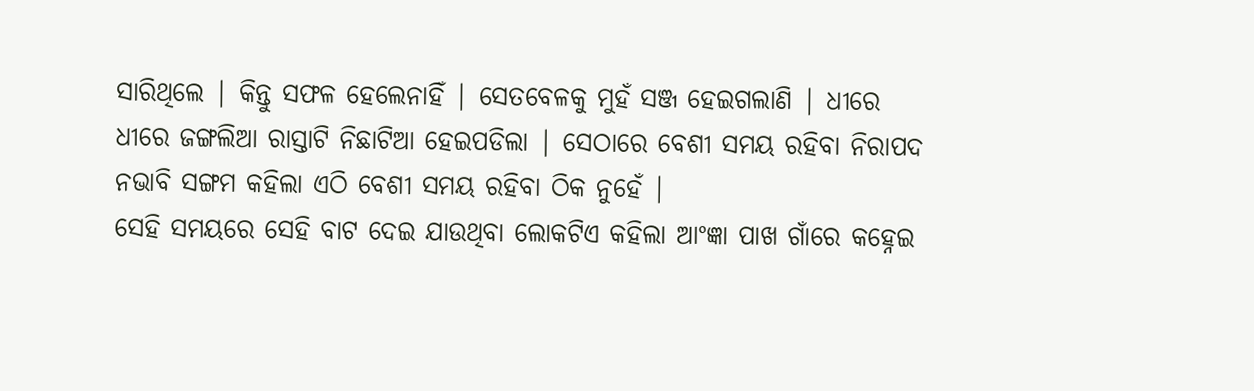ସାରିଥିଲେ | କିନ୍ତୁ ସଫଳ ହେଲେନାହିଁ | ସେତବେଳକୁ ମୁହଁ ସଞ୍ଜ ହେଇଗଲାଣି | ଧୀରେ ଧୀରେ ଜଙ୍ଗଲିଆ ରାସ୍ତାଟି ନିଛାଟିଆ ହେଇପଡିଲା | ସେଠାରେ ବେଶୀ ସମୟ ରହିବା ନିରାପଦ ନଭାବି ସଙ୍ଗମ କହିଲା ଏଠି ବେଶୀ ସମୟ ରହିବା ଠିକ ନୁହେଁ |
ସେହି ସମୟରେ ସେହି ବାଟ ଦେଇ ଯାଉଥିବା ଲୋକଟିଏ କହିଲା ଆଂଜ୍ଞା ପାଖ ଗାଁରେ କହ୍ନେଇ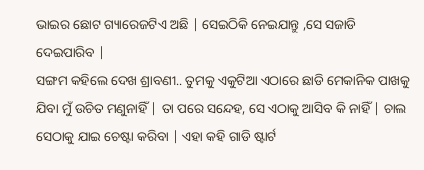ଭାଇର ଛୋଟ ଗ୍ୟାରେଜଟିଏ ଅଛି | ସେଇଠିକି ନେଇଯାନ୍ତୁ ,ସେ ସଜାଡି ଦେଇପାରିବ |
ସଙ୍ଗମ କହିଲେ ଦେଖ ଶ୍ରାବଣୀ.. ତୁମକୁ ଏକୁଟିଆ ଏଠାରେ ଛାଡି ମେକାନିକ ପାଖକୁ ଯିବା ମୁଁ ଉଚିତ ମଣୁନାହିଁ | ତା ପରେ ସନ୍ଦେହ, ସେ ଏଠାକୁ ଆସିବ କି ନାହିଁ | ଚାଲ ସେଠାକୁ ଯାଇ ଚେଷ୍ଟା କରିବା | ଏହା କହି ଗାଡି ଷ୍ଟାର୍ଟ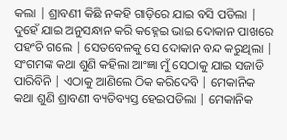କଲା | ଶ୍ରାବଣୀ କିଛି ନକହି ଗାଡ଼ିରେ ଯାଇ ବସି ପଡିଲା |
ଦୁହେଁ ଯାଇ ଅନୁସନ୍ଧାନ କରି କହ୍ନେଇ ଭାଇ ଦୋକାନ ପାଖରେ ପହଂଚି ଗଲେ | ସେତବେଳକୁ ସେ ଦୋକାନ ବନ୍ଦ କରୁଥିଲା | ସଂଗମଙ୍କ କଥା ଶୁଣି କହିଲା ଆଂଜ୍ଞା ମୁଁ ସେଠାକୁ ଯାଇ ସଜାଡି ପାରିବିନି | ଏଠାକୁ ଆଣିଲେ ଠିକ କରିଦେବି | ମେକାନିକ କଥା ଶୁଣି ଶ୍ରାବଣୀ ବ୍ୟତିବ୍ୟସ୍ତ ହେଇପଡିଲା | ମେକାନିକ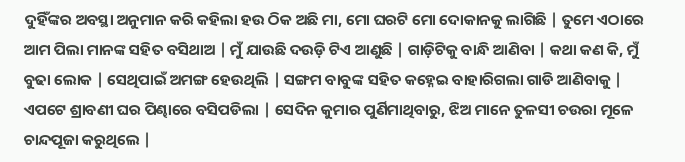ଦୁହିଁଙ୍କର ଅବସ୍ଥା ଅନୁମାନ କରି କହିଲା ହଉ ଠିକ ଅଛି ମା, ମୋ ଘରଟି ମୋ ଦୋକାନକୁ ଲାଗିଛି | ତୁମେ ଏଠାରେ ଆମ ପିଲା ମାନଙ୍କ ସହିତ ବସିଥାଅ | ମୁଁ ଯାଉଛି ଦଉଡ଼ି ଟିଏ ଆଣୁଛି | ଗାଡ଼ିଟିକୁ ବାନ୍ଧି ଆଣିବା | କଥା କଣ କି, ମୁଁ ବୁଢା ଲୋକ | ସେଥିପାଇଁ ଅମଙ୍ଗ ହେଉଥିଲି | ସଙ୍ଗମ ବାବୁଙ୍କ ସହିତ କହ୍ନେଇ ବାହାରିଗଲା ଗାଡି ଆଣିବାକୁ |
ଏପଟେ ଶ୍ରାବଣୀ ଘର ପିଣ୍ଢାରେ ବସିପଡିଲା | ସେଦିନ କୁମାର ପୁର୍ଣିମାଥିବାରୁ, ଝିଅ ମାନେ ତୁଳସୀ ଚଉରା ମୂଳେ ଚାନ୍ଦପୂଜା କରୁଥିଲେ |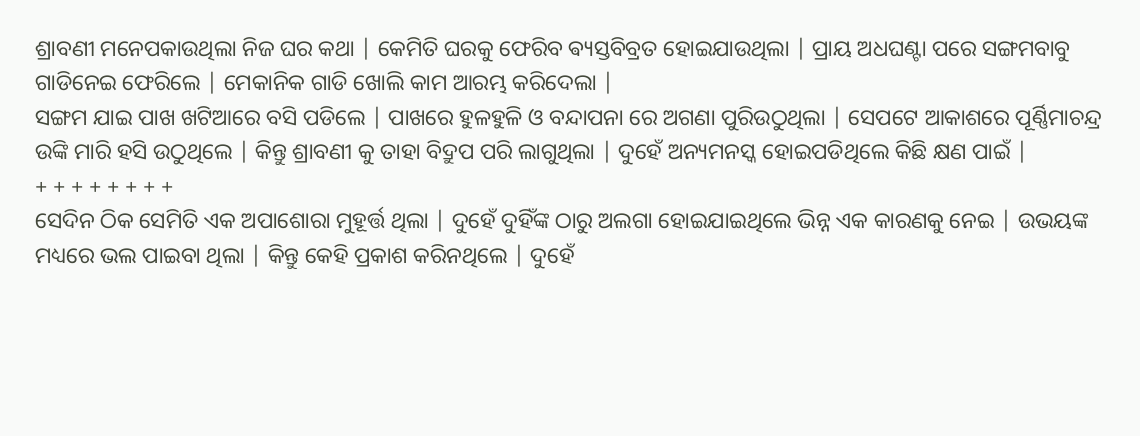ଶ୍ରାବଣୀ ମନେପକାଉଥିଲା ନିଜ ଘର କଥା | କେମିତି ଘରକୁ ଫେରିବ ଵ୍ୟସ୍ତବିବ୍ରତ ହୋଇଯାଉଥିଲା | ପ୍ରାୟ ଅଧଘଣ୍ଟା ପରେ ସଙ୍ଗମବାବୁ ଗାଡିନେଇ ଫେରିଲେ | ମେକାନିକ ଗାଡି ଖୋଲି କାମ ଆରମ୍ଭ କରିଦେଲା |
ସଙ୍ଗମ ଯାଇ ପାଖ ଖଟିଆରେ ବସି ପଡିଲେ | ପାଖରେ ହୁଳହୁଳି ଓ ବନ୍ଦାପନା ରେ ଅଗଣା ପୁରିଉଠୁଥିଲା | ସେପଟେ ଆକାଶରେ ପୂର୍ଣ୍ଣିମାଚନ୍ଦ୍ର ଉଙ୍କି ମାରି ହସି ଉଠୁଥିଲେ | କିନ୍ତୁ ଶ୍ରାବଣୀ କୁ ତାହା ବିଦ୍ରୁପ ପରି ଲାଗୁଥିଲା | ଦୁହେଁ ଅନ୍ୟମନସ୍କ ହୋଇପଡିଥିଲେ କିଛି କ୍ଷଣ ପାଇଁ |
+ + + + + + + +
ସେଦିନ ଠିକ ସେମିତି ଏକ ଅପାଶୋରା ମୁହୂର୍ତ୍ତ ଥିଲା | ଦୁହେଁ ଦୁହିଁଙ୍କ ଠାରୁ ଅଲଗା ହୋଇଯାଇଥିଲେ ଭିନ୍ନ ଏକ କାରଣକୁ ନେଇ | ଉଭୟଙ୍କ ମଧ୍ୟରେ ଭଲ ପାଇବା ଥିଲା | କିନ୍ତୁ କେହି ପ୍ରକାଶ କରିନଥିଲେ | ଦୁହେଁ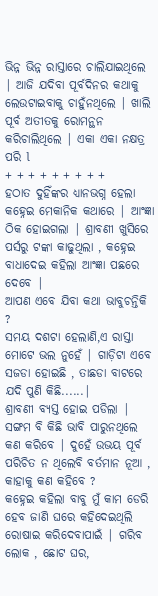ଭିନ୍ନ ଭିନ୍ନ ରାସ୍ତାରେ ଚାଲିଯାଇଥିଲେ | ଆଜି ଯଦିବା ପୂର୍ବଦିନର କଥାକୁ ଲେଉଟାଇବାକୁ ଚାହୁଁନଥିଲେ | ଖାଲି ପୂର୍ବ ଅତୀତକୁ ରୋମନ୍ଥନ କରିଚାଲିଥିଲେ | ଏକା ଏକା ନକ୍ଷତ୍ର ପରି l
+ + + + + + + + +
ହଠାତ ଦୁହିଁଙ୍କର ଧ୍ୟାନଭଗ୍ନ ହେଲା କହ୍ନେଇ ମେକାନିକ କଥାରେ | ଆଂଜ୍ଞା ଠିକ ହୋଇଗଲା | ଶ୍ରାବଣୀ ଖୁସିରେ ପର୍ସରୁ ଟଙ୍କା କାଢୁଥିଲା , କହ୍ନେଇ ବାଧାଦେଇ କହିଲା ଆଂଜ୍ଞା ପଛରେ ଦେବେ |
ଆପଣ ଏବେ ଯିବା କଥା ଭାବୁଚନ୍ତିକି ?
ସମୟ ଦଶଟା ହେଲାଣି,ଏ ରାସ୍ତା ମୋଟେ ଭଲ ନୁହେଁ | ଗାଡ଼ିଟା ଏବେ ସଜଡା ହୋଇଛି , ତାଛଡା ବାଟରେ ଯଦି ପୁଣି କିଛି......|
ଶ୍ରାବଣୀ ବ୍ୟସ୍ତ ହୋଇ ପଡିଲା | ସଙ୍ଗମ ବି କିଛି ଭାବି ପାରୁନଥିଲେ କଣ କରିବେ | ଦୁହେଁ ଉଭୟ ପୂର୍ବ ପରିଚିତ ନ ଥିଲେବି ବର୍ତମାନ ନୂଆ , କାହାକୁ କଣ କହିବେ ?
କହ୍ନେଇ କହିଲା ବାବୁ ମୁଁ କାମ ଡେରି ହେବ ଜାଣି ଘରେ କହିଦେଇଥିଲି ରୋଷାଇ କରିଦେବାପାଇଁ | ଗରିବ ଲୋକ , ଛୋଟ ଘର,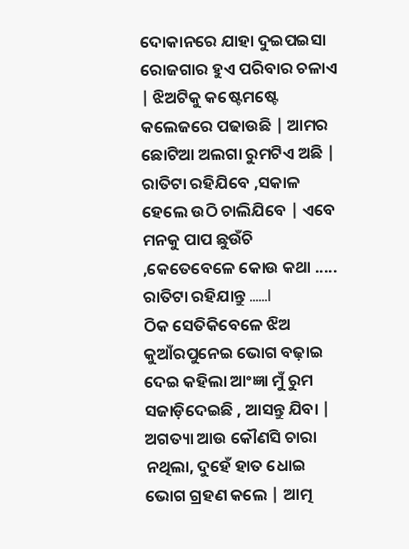ଦୋକାନରେ ଯାହା ଦୁଇପଇସା ରୋଜଗାର ହୁଏ ପରିବାର ଚଳାଏ | ଝିଅଟିକୁ କଷ୍ଟେମଷ୍ଟେ କଲେଜରେ ପଢାଉଛି | ଆମର ଛୋଟିଆ ଅଲଗା ରୁମଟିଏ ଅଛି | ରାତିଟା ରହିଯିବେ ,ସକାଳ ହେଲେ ଉଠି ଚାଲିଯିବେ | ଏବେ ମନକୁ ପାପ ଛୁଉଁଚି ,କେତେବେଳେ କୋଉ କଥା ..... ରାତିଟା ରହିଯାନ୍ତୁ ......l
ଠିକ ସେତିକିବେଳେ ଝିଅ କୁଆଁରପୁନେଇ ଭୋଗ ବଢ଼ାଇ ଦେଇ କହିଲା ଆଂଜ୍ଞା ମୁଁ ରୁମ ସଜାଡ଼ିଦେଇଛି , ଆସନ୍ତୁ ଯିବା | ଅଗତ୍ୟା ଆଉ କୌଣସି ଚାରା ନଥିଲା, ଦୁହେଁ ହାତ ଧୋଇ ଭୋଗ ଗ୍ରହଣ କଲେ | ଆତ୍ମ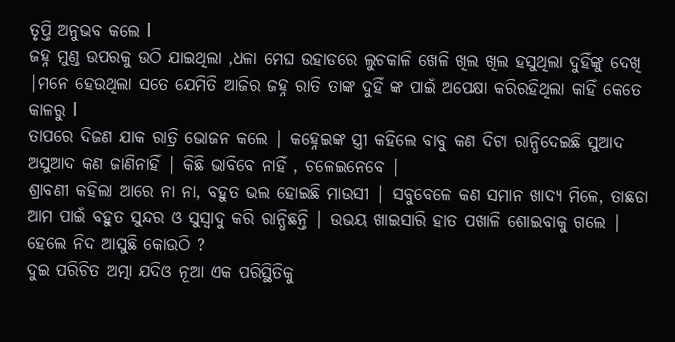ତୃପ୍ତି ଅନୁଭବ କଲେ l
ଜହ୍ନ ମୁଣ୍ଡ ଉପରକୁ ଉଠି ଯାଇଥିଲା ,ଧଳା ମେଘ ଉହାଡରେ ଲୁଚକାଳି ଖେଳି ଖିଲ ଖିଲ ହସୁଥିଲା ଦୁହିଁଙ୍କୁ ଦେଖି |ମନେ ହେଉଥିଲା ସତେ ଯେମିତି ଆଜିର ଜହ୍ନ ରାତି ତାଙ୍କ ଦୁହିଁ ଙ୍କ ପାଇଁ ଅପେକ୍ଷା କରିରହିଥିଲା କାହିଁ କେତେ କାଳରୁ l
ତାପରେ ଦିଜଣ ଯାକ ରାତ୍ରି ଭୋଜନ କଲେ | କହ୍ନେଇଙ୍କ ସ୍ତ୍ରୀ କହିଲେ ବାବୁ କଣ ଦିଟା ରାନ୍ଧିଦେଇଛି ସୁଆଦ ଅସୁଆଦ କଣ ଜାଣିନାହିଁ | କିଛି ଭାବିବେ ନାହିଁ , ଚଳେଇନେବେ |
ଶ୍ରାବଣୀ କହିଲା ଆରେ ନା ନା, ବହୁତ ଭଲ ହୋଇଛି ମାଉସୀ | ସବୁବେଳେ କଣ ସମାନ ଖାଦ୍ୟ ମିଳେ, ତାଛଡା ଆମ ପାଇଁ ବହୁତ ସୁନ୍ଦର ଓ ସୁସ୍ୱାଦୁ କରି ରାନ୍ଧିଛନ୍ତି | ଉଭୟ ଖାଇସାରି ହାତ ପଖାଳି ଶୋଇବାକୁ ଗଲେ | ହେଲେ ନିଦ ଆସୁଛି କୋଉଠି ?
ଦୁଇ ପରିଚିତ ଅତ୍ମା ଯଦିଓ ନୂଆ ଏକ ପରିସ୍ଥିତିକୁ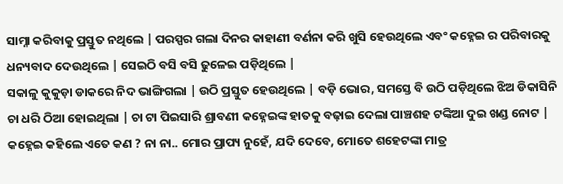ସାମ୍ନା କରିବାକୁ ପ୍ରସ୍ତୁତ ନଥିଲେ | ପରସ୍ପର ଗଲା ଦିନର କାହାଣୀ ବର୍ଣନା କରି ଖୁସି ହେଉଥିଲେ ଏବଂ କହ୍ନେଇ ର ପରିବାରକୁ ଧନ୍ୟବାଦ ଦେଉଥିଲେ | ସେଇଠି ବସି ବସି ଢୁଳେଇ ପଡ଼ିଥିଲେ |
ସକାଳୁ କୁକୁଡ଼ା ଡାକରେ ନିଦ ଭାଙ୍ଗିଗଲା | ଉଠି ପ୍ରସ୍ତୁତ ହେଉଥିଲେ | ବଡ଼ି ଭୋର, ସମସ୍ତେ ବି ଉଠି ପଡ଼ିଥିଲେ ଝିଅ ଡିକାସିନି ଚା ଧରି ଠିଆ ହୋଇଥିଲା | ଚା ଟା ପିଇସାରି ଶ୍ରାବଣୀ କହ୍ନେଇଙ୍କ ହାତକୁ ବଢ଼ାଇ ଦେଲା ପାଞ୍ଚଶହ ଟଙ୍କିଆ ଦୁଇ ଖଣ୍ଡ ନୋଟ | କହ୍ନେଇ କହିଲେ ଏତେ କଣ ? ନା ନା.. ମୋର ପ୍ରାପ୍ୟ ନୁହେଁ, ଯଦି ଦେବେ, ମୋତେ ଶହେଟଙ୍କା ମାତ୍ର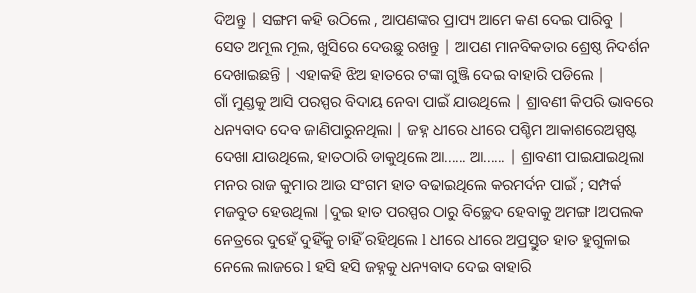ଦିଅନ୍ତୁ | ସଙ୍ଗମ କହି ଉଠିଲେ , ଆପଣଙ୍କର ପ୍ରାପ୍ୟ ଆମେ କଣ ଦେଇ ପାରିବୁ | ସେତ ଅମୂଲ ମୂଲ, ଖୁସିରେ ଦେଉଛୁ ରଖନ୍ତୁ | ଆପଣ ମାନବିକତାର ଶ୍ରେଷ୍ଠ ନିଦର୍ଶନ ଦେଖାଇଛନ୍ତି | ଏହାକହି ଝିଅ ହାତରେ ଟଙ୍କା ଗୁଞ୍ଜି ଦେଇ ବାହାରି ପଡିଲେ |
ଗାଁ ମୁଣ୍ଡକୁ ଆସି ପରସ୍ପର ବିଦାୟ ନେବା ପାଇଁ ଯାଉଥିଲେ | ଶ୍ରାବଣୀ କିପରି ଭାବରେ ଧନ୍ୟବାଦ ଦେବ ଜାଣିପାରୁନଥିଲା | ଜହ୍ନ ଧୀରେ ଧୀରେ ପଶ୍ଚିମ ଆକାଶରେଅସ୍ପଷ୍ଟ ଦେଖା ଯାଉଥିଲେ, ହାତଠାରି ଡାକୁଥିଲେ ଆ...... ଆ...... | ଶ୍ରାବଣୀ ପାଇଯାଇଥିଲା ମନର ରାଜ କୁମାର ଆଉ ସଂଗମ ହାତ ବଢାଇଥିଲେ କରମର୍ଦନ ପାଇଁ ; ସମ୍ପର୍କ ମଜବୁତ ହେଉଥିଲା |ଦୁଇ ହାତ ପରସ୍ପର ଠାରୁ ବିଚ୍ଛେଦ ହେବାକୁ ଅମଙ୍ଗ lଅପଲକ ନେତ୍ରରେ ଦୁହେଁ ଦୁହିଁକୁ ଚାହିଁ ରହିଥିଲେ l ଧୀରେ ଧୀରେ ଅପ୍ରସ୍ତୁତ ହାତ ହୁଗୁଳାଇ ନେଲେ ଲାଜରେ l ହସି ହସି ଜହ୍ନକୁ ଧନ୍ୟବାଦ ଦେଇ ବାହାରି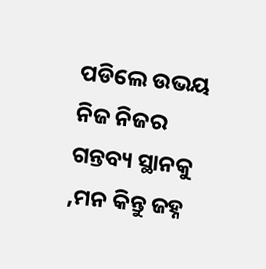ପଡିଲେ ଉଭୟ ନିଜ ନିଜର ଗନ୍ତବ୍ୟ ସ୍ଥାନକୁ ,ମନ କିନ୍ତୁ ଜହ୍ନ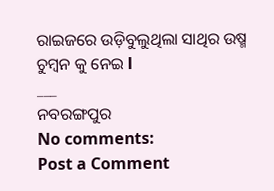ରାଇଜରେ ଉଡ଼ିବୁଲୁଥିଲା ସାଥିର ଉଷ୍ମ ଚୁମ୍ବନ କୁ ନେଇ l
___
ନବରଙ୍ଗପୁର
No comments:
Post a Comment